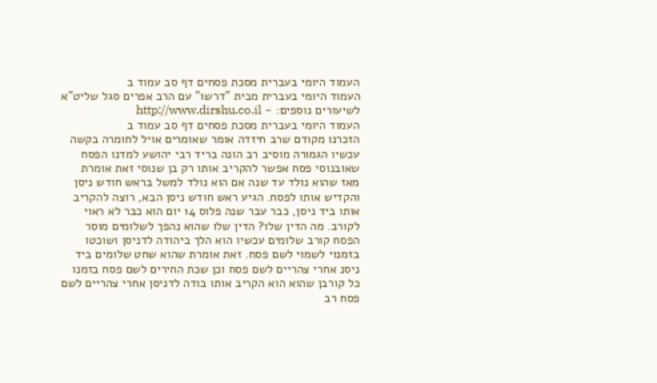העמוד היומי בעברית מסכת פסחים דף סב עמוד ב
העמוד היומי בעברית מבית "דרשו" עם הרב אפרים סגל שליט"א
לשיעורים נוספים: - http://www.dirshu.co.il
העמוד היומי בעברית מסכת פסחים דף סב עמוד ב
הזכרנו מקודם שרב חיזדה אומר שאומרים אויל לחומרה בקשה עכשיו הגמורה מוסיב רב הונה בריד רבי יהושע למדנו הפסח שאובנוסי פסח אפשר להקריב אותו רק בן שנוסי זאת אומרת מאז שהוא נולד עד שנה אם הוא נולד למשל בראש חודש ניסן והקדיש אותו לפסח. הגיע ראש חודש ניסן הבא, רוצה להקריב אותו ביד ניסן, כבר עבר שנה פלוס 14 יום הוא כבר לא ראוי לקורב. מה הדין שלו? הדין שלו שהוא נהפך לשלומים מוסר הפסח קורב שלומים עכשיו הוא הלך ביהודה לדניסן ושוכטו בזמנוי לשמוי לשם פסח. זאת אומרת שהוא שחט שלומים ביד ניסנ אחרי צהריים לשם פסח וכן שכת החירים לשם פסח בזמנו כל קורבן שהוא הוא הקריב אותו בודה לדניסן אחרי צהריים לשם פסח רב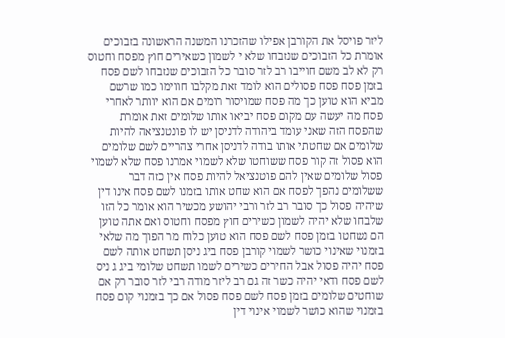ליזר פויסל את הקורבן אפילו שהזכרנו המשנה הראשונה בזבוכים אומרת כל הזבוכים שנזבחו שלא י לשמון כשאירים חוץ מפסח וחטוס רק לא לב משם חוייבו רב לזר סובר כל הזבוכים שנזבחו לשם פסח בזמן פסח פסח פסולים הוא לומד זאת מקלבו חווימו כמו שרשם מביא הוא טוען כך מה פסח שמויסור רומים אם הוא יוותר לאחרי פסח מה יעשה עם מקום פסח יביאו אותו שלומים זאת אומרת שהפסח הזה שאני עומד ביהודה לדניסן יש לו פונטנציאה להיות שלומים אם שחטתי אותו בודה לדניסן אחרי צהריים לשם שלומים הוא פסול זה קור פסח ששוחטו שלא לשמוי אמרנו פסח שלא לשמוי פסול שלומים שאין להם פוטנציאל להיות פסח אין כזה דבר ששלומים נהפך לפסח אם הוא שחט אותו בזמנו לשם פסח אינו דין שיהיה פסול כך סובר רב לזר ורבי יהושע מכשיר הוא אומר כל הזו שלבחו שלא יהיה לשמון כשירים חוץ מפסח וחטוס ואם אתה טוען הם נשחטו בזמן פסח לשם פסח הוא טוען כלוח מר הפוך מה שלאי בזמנוי שאינוי כושר לשמוי קורבן פסח ביג ניסן תשחט אותה לשם פסח יהיה פסול אבל החירים כשירים לשמו תשחט שלומי ביג ג ניס לשם פסח ודאי יהיה כשר זה גם רב ליזר מודה רבי לזר סובר רק אם שוחטים שלומים בזמן פסח לשם פסח פסול אם כך בזמנוי קום פסח בזמנוי שהוא כושר לשמוי אינוי דין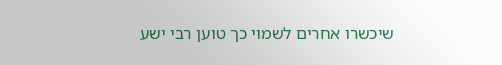שיכשרו אחרים לשמוי כך טוען רבי ישע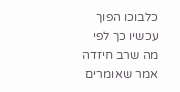כלבוכו הפוך עכשיו כך לפי מה שרב חיזדה אמר שאומרים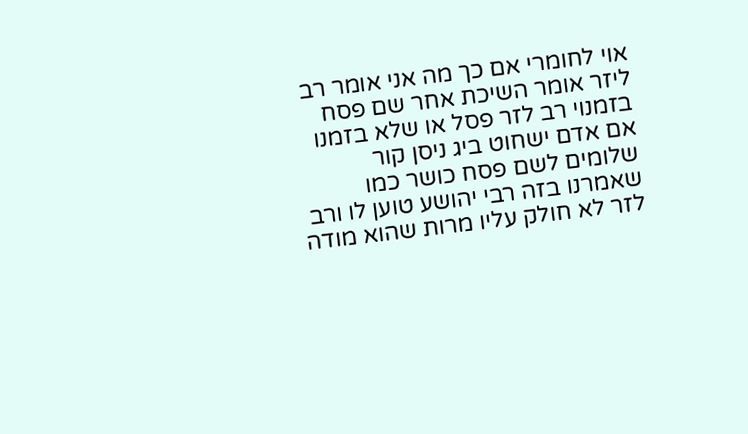אוי לחומרי אם כך מה אני אומר רב ליזר אומר השיכת אחר שם פסח בזמנוי רב לזר פסל או שלא בזמנו אם אדם ישחוט ביג ניסן קור שלומים לשם פסח כושר כמו שאמרנו בזה רבי יהושע טוען לו ורב לזר לא חולק עליו מרות שהוא מודה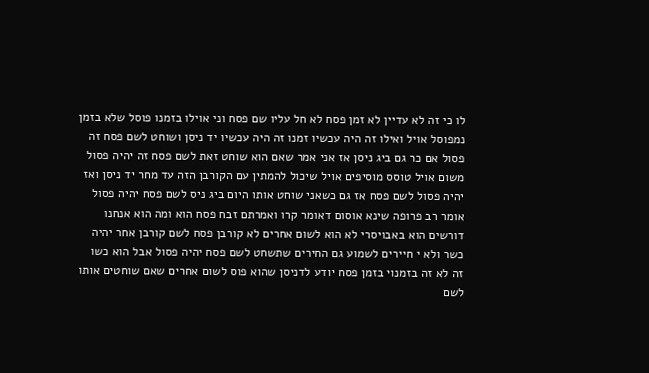לו כי זה לא עדיין לא זמן פסח לא חל עליו שם פסח וני אוילו בזמנו פוסל שלא בזמן נמפוסל אויל ואילו זה היה עכשיו זמנו זה היה עכשיו יד ניסן ושוחט לשם פסח זה פסול אם כר גם ביג ניסן אז אני אמר שאם הוא שוחט זאת לשם פסח זה יהיה פסול משום אויל טוסס מוסיפים אויל שיכול להמתין עם הקורבן הזה עד מחר יד ניסן ואז יהיה פסול לשם פסח אז גם כשאני שוחט אותו היום ביג ניס לשם פסח יהיה פסול אומר רב פרופה שינא אוסום דאומר קרו ואמרתם זבח פסח הוא ומה הוא אנחנו דורשים הוא באבויסרי לא הוא לשום אחרים לא קורבן פסח לשם קורבן אחר יהיה כשר ולא י חיירים לשמוע גם החירים שתשחט לשם פסח יהיה פסול אבל הוא כשו זה לא זה בזמנוי בזמן פסח יודע לדניסן שהוא פוס לשום אחרים שאם שוחטים אותו לשם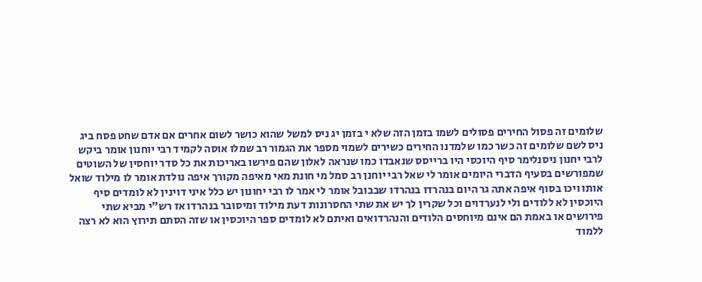שלומים זה פסול החירים פסולים לשמו בזמן הזה שלא י בזמן יג ניס למשל שהוא כושר לשום אחרים אם אדם שחט פסח ביג ניס לשם שלומים זה כשר כמו שלמדנו החירים כשירים לשמוי מספר את הגמור רב שמלו אוסה לקמיד רבי יוחנון אומר ביקש לרבי יחנון ניסנלימר סיף היוכסי היו ברייסס שנאבדו כמו שנראה לאלון שהם פירשו באריכות את כל סדר יוחסין של השוטים שמפורשים בסעיף הדברי היומים אומר לי שאל רבי יוחנן רב סמל מי חונת מאי מאיפה מקורך איפה נולדת אומר לו מילוד שואל אותו ויכו בסוף איפה אתה גר היום בנהרדו בנהרדו שבבובל אומר לי אמר לו רבי יחונון יש כלל איני דוינין לא לומדים סיף היוכסין לא ללודים ולי לנערדוים וכל שקרין לך יש את שתי החסרונות דעת מילוד ומיסובר בנהרדו אז רש"י מביא שתי פירושים או באמת הם אינם מיוחסים הלודים והנהרדואים ואיתם לא לומדים ספר היוכסין או שזה הסתם תירוץ הוא לא רצה ללמוד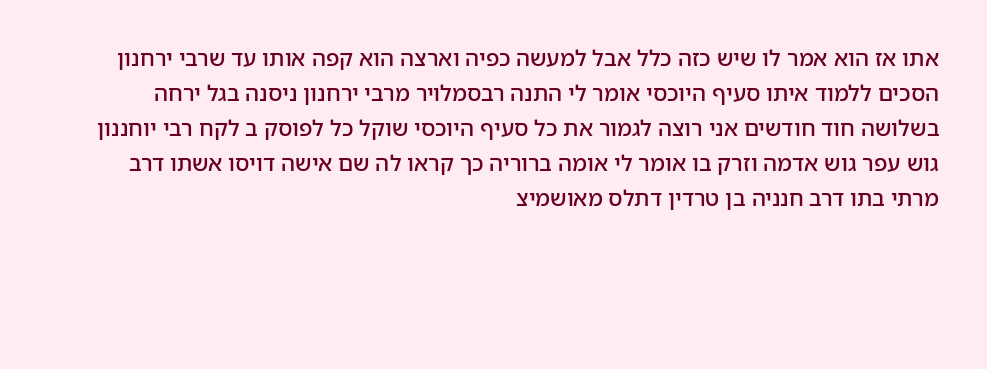אתו אז הוא אמר לו שיש כזה כלל אבל למעשה כפיה וארצה הוא קפה אותו עד שרבי ירחנון הסכים ללמוד איתו סעיף היוכסי אומר לי התנה רבסמלויר מרבי ירחנון ניסנה בגל ירחה בשלושה חוד חודשים אני רוצה לגמור את כל סעיף היוכסי שוקל כל לפוסק ב לקח רבי יוחננון גוש עפר גוש אדמה וזרק בו אומר לי אומה ברוריה כך קראו לה שם אישה דויסו אשתו דרב מרתי בתו דרב חנניה בן טרדין דתלס מאושמיצ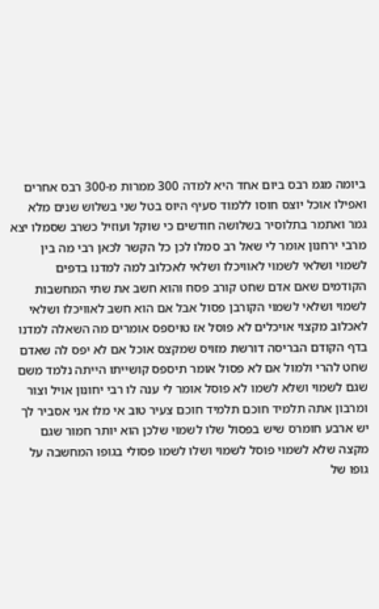ביומה מגמ רבס ביום אחד היא למדה 300 ממרות מ-300 רבס אחרים ואפילו אוכל יוצס חוסו ללמוד סעיף היוס בטל שני בשלוש שנים מלא גמר ואתמר בתלוסיר בשלושה חודשים כי שוקל ועוזיל כשרב שסמלו יצא מרבי ירחנון אומר לי שאל רב סמלו לכן כל הקשר לכאן רבי מה בין לשמוי ושלאי לשמוי לאוויכלו ושלאי לאכלוב למה למדנו בדפים הקודמים שאם אדם שחט קורב פסח והוא חשב את שתי המחשבות לשמוי ושלאי לשמוי הקורבן פסול אבל אם הוא חשב לאוויכלו ושלאי לאכלוב מקצוי אויכלים לא פוסל אז טויספס אומרים מה השאלה למדנו בדף הקודם הבריסה דורשת מזויס שמקצס אוכל אם לא יפס לה שאדם שחט להרי ולמול אם לא פסול אומר תיספס קושייתו הייתה נלמד משם שגם לשמוי ושלא לשמו לא פוסל אומר לי ענה לו רבי יחונון אויל וצור ומרבון אתה תלמיד חוכם תלמיד חוכם צעיר טוב אי מלו אני אסביר לך יש ארבע חומרס שיש בפסול שלו לשמוי שלכן הוא יותר חמור שגם מקצה שלא לשמוי פוסל לשמוי ושלו לשמו פסולי בגופו המחשבה על גופו של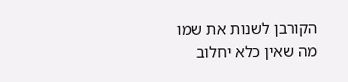הקורבן לשנות את שמו מה שאין כלא יחלוב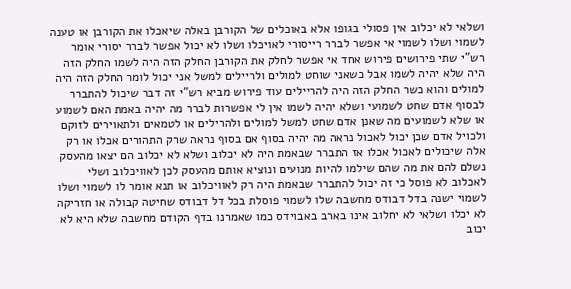ושלאי לא יכלוב אין פסולי בגופו אלא באוכלים של הקורבן באלה שיאכלו את הקורבן או טענה לשמוי ושלו לשמוי אי אפשר לברר רייסורי לאויכלו ושלו לא יכול אפשר לברר יסורי אומר רש"י שתי פירושים פירוש אחד אי אפשר לחלק את הקורבן החלק הזה היה לשמו החלק הזה היה שלא יהיה לשמו אבל כשאני שוחט למולים ולריילים למשל אני יכול לומר החלק הזה היה למולים והוא כשר החלק הזה היה להריילים עוד פירוש מביא רש"י זה דבר שיכול להתברר לבסוף אדם שחט לשמועי ושלא יהיה לשמו אין לי אפשרות לברר מה יהיה באמת האם לשמוע או שלא לשמועים מה שאנן אדם שחט למשל למולים ולהרילים או לטמאים ולתאוירים לזוקם ולכויל אדם שכן יכול לאכול נראה מה יהיה בסוף אם בסוף נראה שרק התהורים אכלו או רק אלה שיכולים לאכול אכלו אז התברר שבאמת היה לא יכלוב ושלא לא יכלוב הם יצאו מהעסק נשלם להם את מה שהם שילמו להיות מנועים ונוציא אותם מהעסק לכן לאוויכלוב ושלי לאכלוב לא פוסל כי זה יכול להתברר שבאמת היה רק לאוויכלוב או תנא אומר לו לשמוי ושלו לשמוי ישנה בדל דבודס מחשבה שלו לשמוי פוסלת בכל דל דבודס שחיטה קבולה או חזריקה לא יכלו ושלאי לא יחלוב אינו בארב באבוידס כמו שאמרנו בדף הקודם מחשבה שלא היא לא יכוב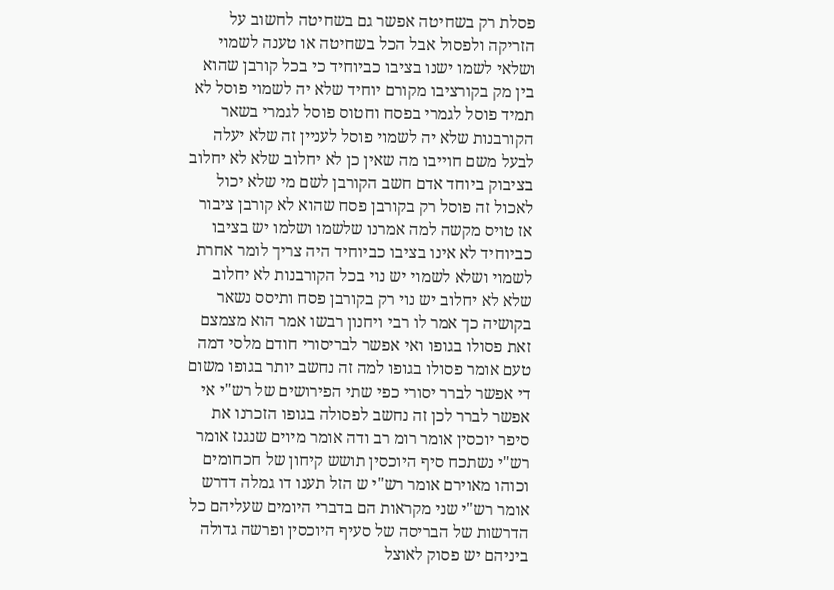פסלת רק בשחיטה אפשר גם בשחיטה לחשוב על הזריקה ולפסול אבל הכל בשחיטה או טענה לשמוי ושלאי לשמו ישנו בציבו כביוחיד כי בכל קורבן שהוא בין מק בקורציבו מקורם יוחיד שלא יה לשמוי פוסל לא תמיד פוסל לגמרי בפסח וחטוס פוסל לגמרי בשאר הקורבנות שלא יה לשמוי פוסל לעניין זה שלא יעלה לבעל משם חוייבו מה שאין כן לא יחלוב שלא לא יחלוב בציבוק ביוחד אדם חשב הקורבן לשם מי שלא יכול לאכול זה פוסל רק בקורבן פסח שהוא לא קורבן ציבור אז טויס מקשה למה אמרנו שלשמו ושלמו יש בציבו כביוחיד לא אינו בציבו כביוחיד היה צריך לומר אחרת לשמוי ושלא לשמוי יש נוי בכל הקורבנות לא יחלוב שלא לא יחלוב יש נוי רק בקורבן פסח ותיסס נשאר בקושיה כך אמר לו רבי ויחנון רבשו אמר הוא מצמצם זאת פסולו בגופו ואי אפשר לבריסורי חודם מלסי דמה טעם אומר פסולו בגופו למה זה נחשב יותר בגופו משום די אפשר לברר יסורי כפי שתי הפירושים של רש"י אי אפשר לברר לכן זה נחשב לפסולה בגופו הזכרנו את סיפר יוכסין אומר רומ רב ודה אומר מיוים שנגנז אומר רש"י נשתכח סיף היוכסין תושש קיחון של חכחומים וכוהו מאוירם אומר רש"י ש הזל תענו דו גמלה דדרש אומר רש"י שני מקראות הם בדברי היומים שעליהם כל הדרשות של הבריסה של סעיף היוכסין ופרשה גדולה ביניהם יש פסוק לאוצל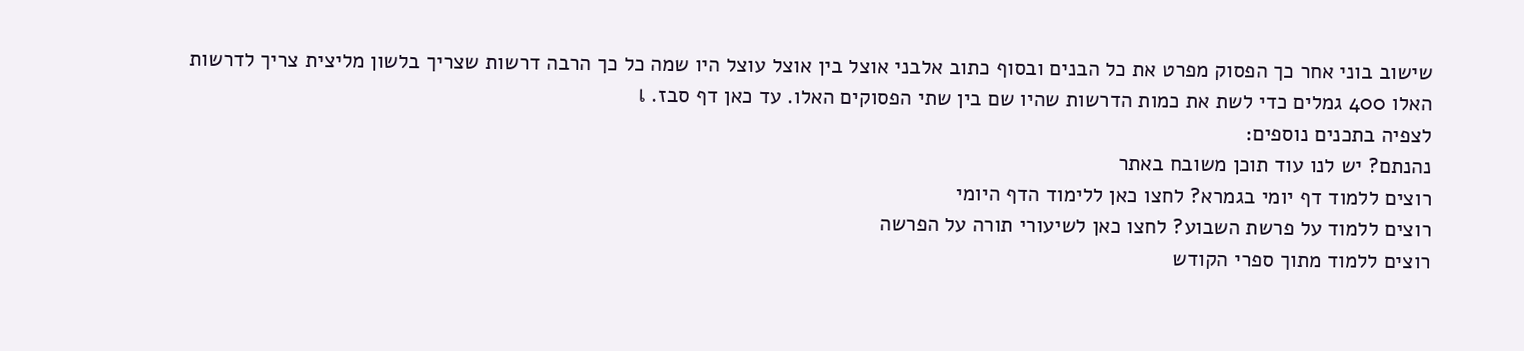שישוב בוני אחר כך הפסוק מפרט את כל הבנים ובסוף כתוב אלבני אוצל בין אוצל עוצל היו שמה כל כך הרבה דרשות שצריך בלשון מליצית צריך לדרשות האלו 400 גמלים כדי לשת את כמות הדרשות שהיו שם בין שתי הפסוקים האלו. עד כאן דף סבז. เ
לצפיה בתכנים נוספים:
נהנתם? יש לנו עוד תוכן משובח באתר
רוצים ללמוד דף יומי בגמרא? לחצו כאן ללימוד הדף היומי
רוצים ללמוד על פרשת השבוע? לחצו כאן לשיעורי תורה על הפרשה
רוצים ללמוד מתוך ספרי הקודש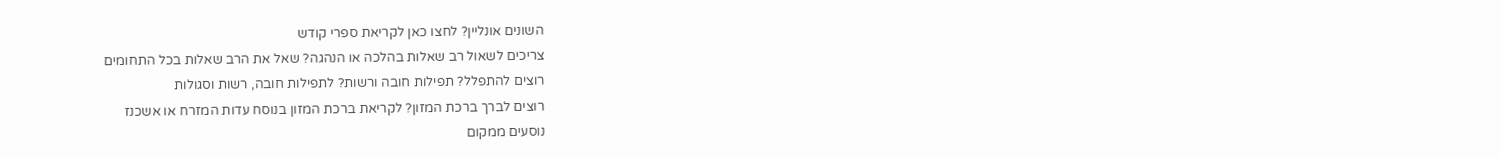השונים אונליין? לחצו כאן לקריאת ספרי קודש
צריכים לשאול רב שאלות בהלכה או הנהגה? שאל את הרב שאלות בכל התחומים
רוצים להתפלל? תפילות חובה ורשות? לתפילות חובה, רשות וסגולות
רוצים לברך ברכת המזון? לקריאת ברכת המזון בנוסח עדות המזרח או אשכנז
נוסעים ממקום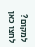למקום? לחצו כאן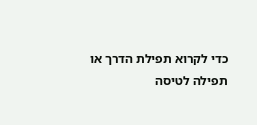כדי לקרוא תפילת הדרך או תפילה לטיסה